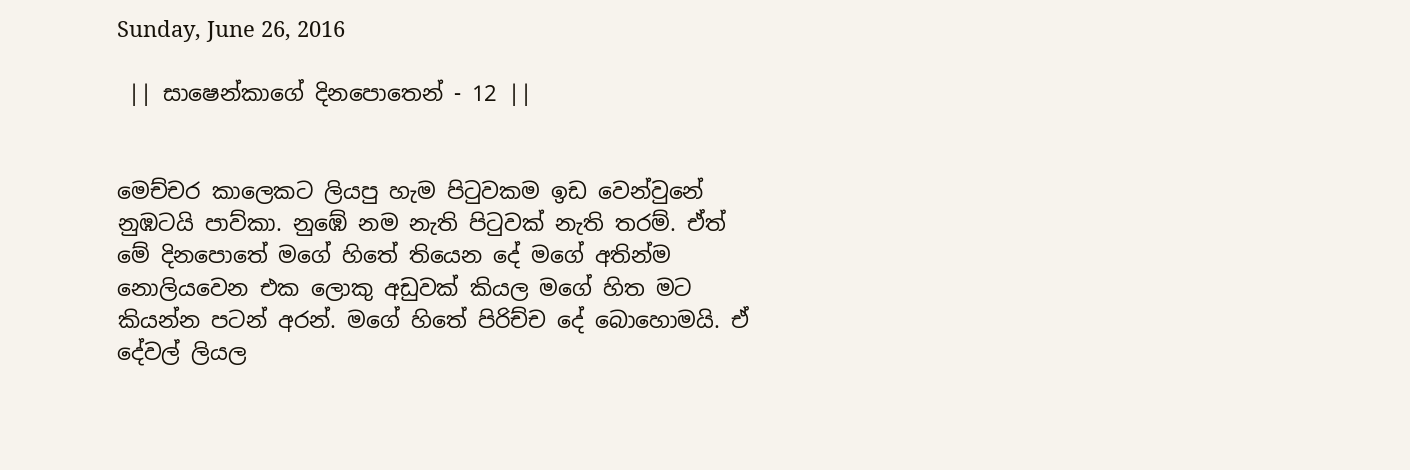Sunday, June 26, 2016

 || සාෂෙන්කාගේ දිනපොතෙන් - 12 ||


මෙච්චර කාලෙකට ලියපු හැම පිටුවකම ඉඩ වෙන්වුනේ නුඹටයි පාව්කා. නුඹේ නම නැති පිටුවක් නැති තරම්. ඒත් මේ දිනපොතේ මගේ හිතේ තියෙන දේ මගේ අතින්ම නොලියවෙන එක ලොකු අඩුවක් කියල මගේ හිත මට කියන්න පටන් අරන්. මගේ හිතේ පිරිච්ච දේ බොහොමයි. ඒ දේවල් ලියල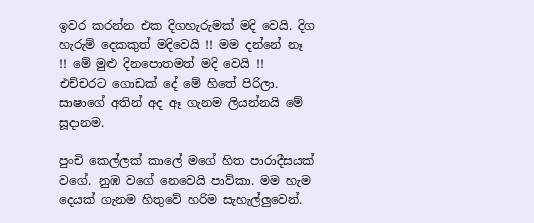ඉවර කරන්න එක දිගහැරුමක් මදි වෙයි. දිග හැරුම් දෙකකුත් මදිවෙයි !! මම දන්නේ නෑ !! මේ මුළු දිනපොතමත් මදි වෙයි !! එච්චරට ගොඩක් දේ මේ හිතේ පිරිලා. සාෂාගේ අතින් අද ඈ ගැනම ලියන්නයි මේ සූදානම.

පුංචි කෙල්ලක් කාලේ මගේ හිත පාරාදීසයක් වගේ. නුඹ වගේ නෙවෙයි පාව්කා. මම හැම දෙයක් ගැනම හිතුවේ හරිම සැහැල්ලුවෙන්.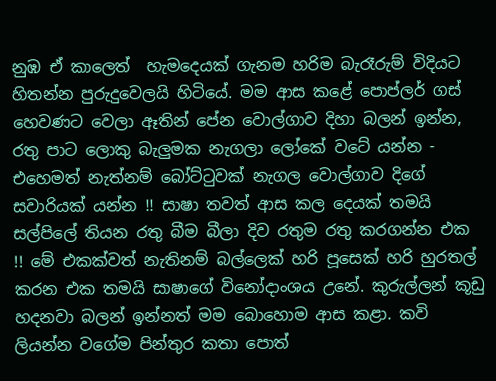නුඹ ඒ කාලෙත්  හැමදෙයක් ගැනම හරිම බැරෑරුම් විදියට හිතන්න පුරුදුවෙලයි හිටියේ. මම ආස කළේ පොප්ලර් ගස් හෙවණට වෙලා ඈතින් පේන වොල්ගාව දිහා බලන් ඉන්න, රතු පාට ලොකු බැලුමක නැගලා ලෝකේ වටේ යන්න - එහෙමත් නැත්නම් බෝට්ටුවක් නැගල වොල්ගාව දිගේ සවාරියක් යන්න !! සාෂා තවත් ආස කල දෙයක් තමයි සල්පිලේ තියන රතු බීම බීලා දිව රතුම රතු කරගන්න එක !! මේ එකක්වත් නැතිනම් බල්ලෙක් හරි පූසෙක් හරි හුරතල් කරන එක තමයි සාෂාගේ විනෝදාංශය උනේ. කුරුල්ලන් කූඩු හදනවා බලන් ඉන්නත් මම බොහොම ආස කළා. කවි ලියන්න වගේම පින්තුර කතා පොත්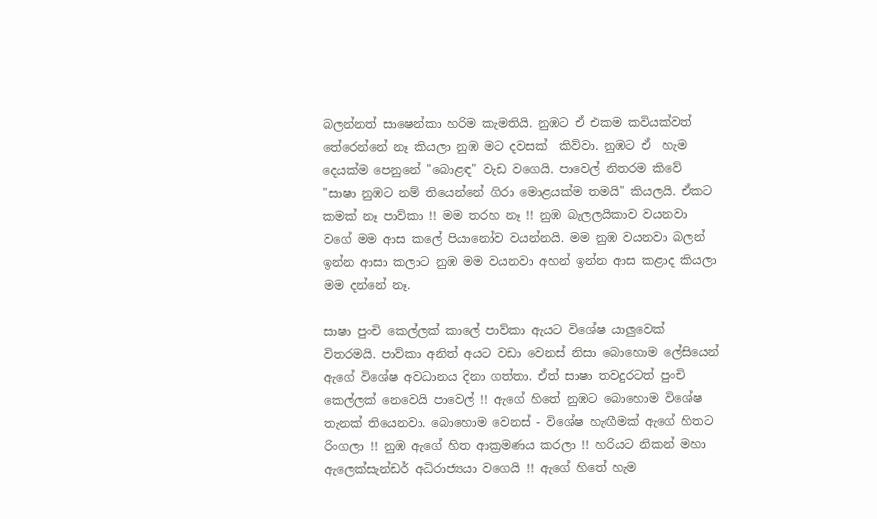බලන්නත් සාෂෙන්කා හරිම කැමතියි. නුඹට ඒ එකම කවියක්වත් තේරෙන්නේ නෑ කියලා නුඹ මට දවසක්  කිව්වා. නුඹට ඒ  හැම දෙයක්ම පෙනුනේ "බොළඳ" වැඩ වගෙයි. පාවෙල් නිතරම කිවේ "සාෂා නුඹට නම් තියෙන්නේ ගිරා මොළයක්ම තමයි" කියලයි. ඒකට කමක් නෑ පාව්කා !! මම තරහ නෑ !! නුඹ බැලලයිකාව වයනවා වගේ මම ආස කලේ පියානෝව වයන්නයි. මම නුඹ වයනවා බලන් ඉන්න ආසා කලාට නුඹ මම වයනවා අහන් ඉන්න ආස කළාද කියලා මම දන්නේ නෑ.

සාෂා පුංචි කෙල්ලක් කාලේ පාව්කා ඇයට විශේෂ යාලුවෙක් විතරමයි. පාව්කා අනිත් අයට වඩා වෙනස් නිසා බොහොම ලේසියෙන්  ඇගේ විශේෂ අවධානය දිනා ගත්තා. ඒත් සාෂා තවදුරටත් පුංචි කෙල්ලක් නෙවෙයි පාවෙල් !! ඇගේ හිතේ නුඹට බොහොම විශේෂ තැනක් තියෙනවා. බොහොම වෙනස් - විශේෂ හැඟීමක් ඇගේ හිතට රිංගලා !! නුඹ ඇගේ හිත ආක්‍රමණය කරලා !! හරියට නිකන් මහා ඇලෙක්සැන්ඩර් අධිරාජ්‍යයා වගෙයි !! ඇගේ හිතේ හැම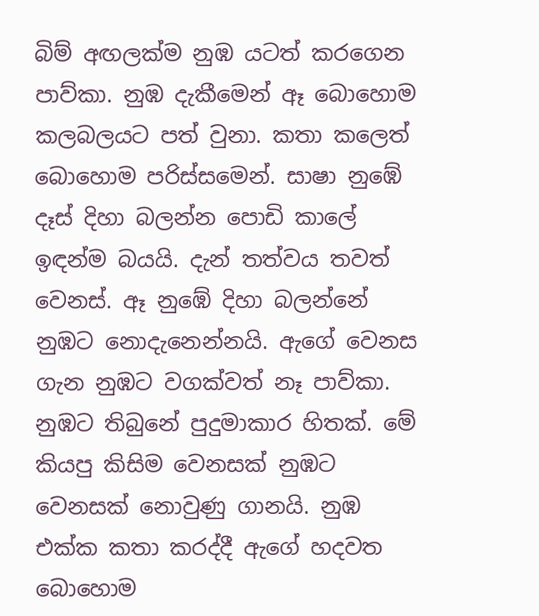බිම් අඟලක්ම නුඹ යටත් කරගෙන පාව්කා. නුඹ දැකීමෙන් ඈ බොහොම කලබලයට පත් වුනා. කතා කලෙත් බොහොම පරිස්සමෙන්. සාෂා නුඹේ දෑස් දිහා බලන්න පොඩි කාලේ ඉඳන්ම බයයි. දැන් තත්වය තවත් වෙනස්. ඈ නුඹේ දිහා බලන්නේ නුඹට නොදැනෙන්නයි. ඇගේ වෙනස ගැන නුඹට වගක්වත් නෑ පාව්කා. නුඹට තිබුනේ පුදුමාකාර හිතක්. මේ කියපු කිසිම වෙනසක් නුඹට වෙනසක් නොවුණු ගානයි. නුඹ එක්ක කතා කරද්දී ඇගේ හදවත බොහොම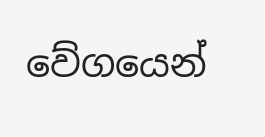වේගයෙන්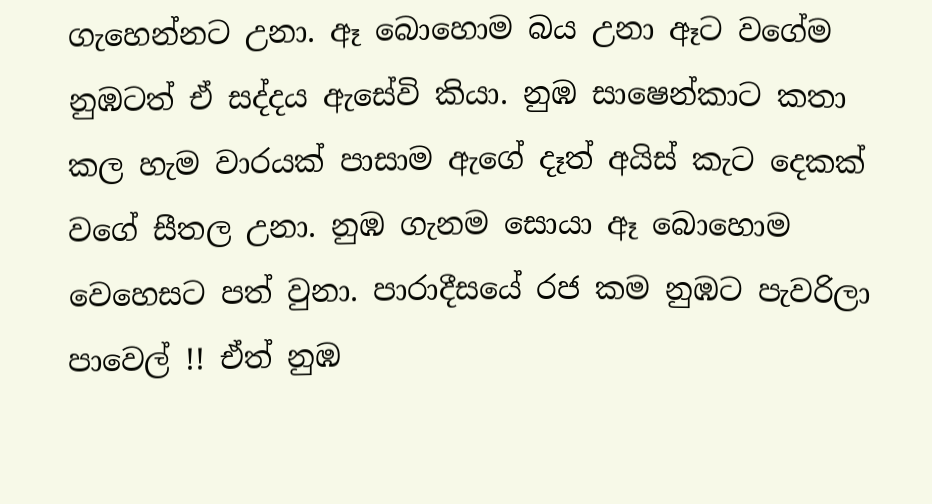ගැහෙන්නට උනා. ඈ බොහොම බය උනා ඈට වගේම නුඹටත් ඒ සද්දය ඇසේවි කියා. නුඹ සාෂෙන්කාට කතා කල හැම වාරයක් පාසාම ඇගේ දෑත් අයිස් කැට දෙකක් වගේ සීතල උනා. නුඹ ගැනම සොයා ඈ බොහොම වෙහෙසට පත් වුනා. පාරාදීසයේ රජ කම නුඹට පැවරිලා පාවෙල් !! ඒත් නුඹ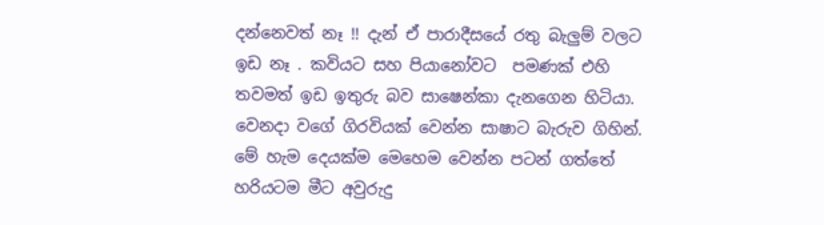දන්නෙවත් නෑ !! දැන් ඒ පාරාදීසයේ රතු බැලුම් වලට ඉඩ නෑ . කවියට සහ පියානෝවට  පමණක් එහි තවමත් ඉඩ ඉතුරු බව සාෂෙන්කා දැනගෙන හිටියා. වෙනදා වගේ ගිරවියක් වෙන්න සාෂාට බැරුව ගිහින්. මේ හැම දෙයක්ම මෙහෙම වෙන්න පටන් ගත්තේ හරියටම මීට අවුරුදු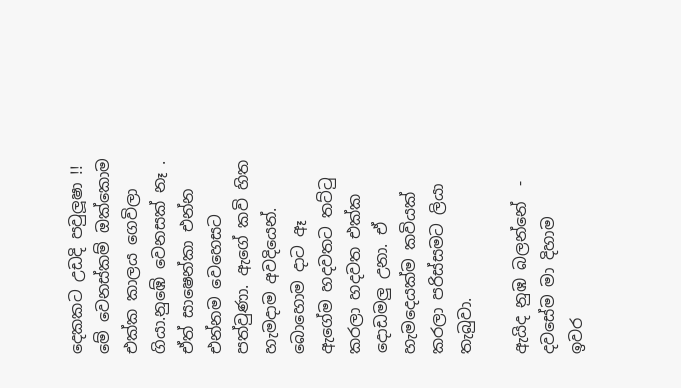දෙකකට උඩදි පවුලූෂා !! මේ වෙනස්කම් ඔක්කොම එක්ක කාලය ගෙවිලා ගියා.නුඹේ වෙනසක් නෑ . ඒත් සාෂෙන්කා එන්න එන්නම වෙහෙසට පත්වුණා. ඇගේ කවි හිත හැමදාම අවදියෙන්. බොහොම දාට ඈ  ඇගේම හදවතට තට්ටු කරලා හදවත එක්ක දොඩමලු උනා. ඒ හැමදෙයක්ම කවියක් කරලා පරිස්සමට ලියා තැබුවා.

ඇයිද නුඹ බලන්නේ  - දවසේම මා දිහාම
ඉවර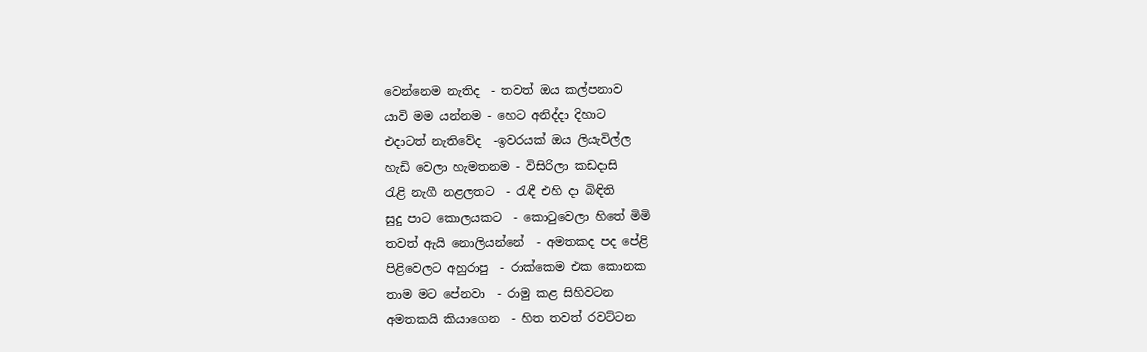වෙන්නෙම නැතිද  - තවත් ඔය කල්පනාව
යාවි මම යන්නම - හෙට අනිද්දා දිහාට
එදාටත් නැතිවේද  -ඉවරයක් ඔය ලියැවිල්ල
හැඩි වෙලා හැමතනම - විසිරිලා කඩදාසි
රැළි නැගී නළලතට  - රැඳී එහි දා බිඳිති
සුදු පාට කොලයකට  - කොටුවෙලා හිතේ මිමි
තවත් ඇයි නොලියන්නේ  - අමතකද පද පේළි
පිළිවෙලට අහුරාපු  - රාක්කෙම එක කොනක
තාම මට පේනවා  - රාමු කළ සිහිවටන
අමතකයි කියාගෙන  - හිත තවත් රවට්ටන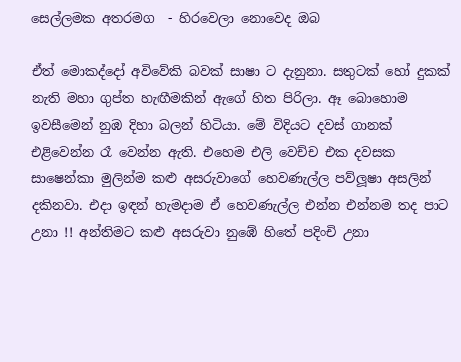සෙල්ලමක අතරමග  - හිරවෙලා නොවෙද ඔබ

ඒත් මොකද්දෝ අවිවේකි බවක් සාෂා ට දැනුනා. සතුටක් හෝ දුකක් නැති මහා ගුප්ත හැඟීමකින් ඇගේ හිත පිරිලා. ඈ බොහොම ඉවසීමෙන් නුඹ දිහා බලන් හිටියා. මේ විදියට දවස් ගානක් එළිවෙන්න රෑ වෙන්න ඇති. එහෙම එලි වෙච්ච එක දවසක සාෂෙන්කා මුලින්ම කළු අසරුවාගේ හෙවණැල්ල පව්ලූෂා අසලින් දකිනවා. එදා ඉඳන් හැමදාම ඒ හෙවණැල්ල එන්න එන්නම තද පාට උනා !! අන්තිමට කළු අසරුවා නුඹේ හිතේ පදිංචි උනා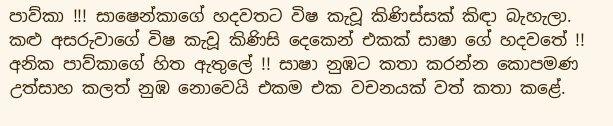පාව්කා !!! සාෂෙන්කාගේ හදවතට විෂ කැවූ කිණිස්සක් කිඳා බැහැලා. කළු අසරුවාගේ විෂ කැවූ කිණිසි දෙකෙන් එකක් සාෂා ගේ හදවතේ !! අනික පාව්කාගේ හිත ඇතුලේ !! සාෂා නුඹට කතා කරන්න කොපමණ උත්සාහ කලත් නුඹ නොවෙයි එකම එක වචනයක් වත් කතා කළේ.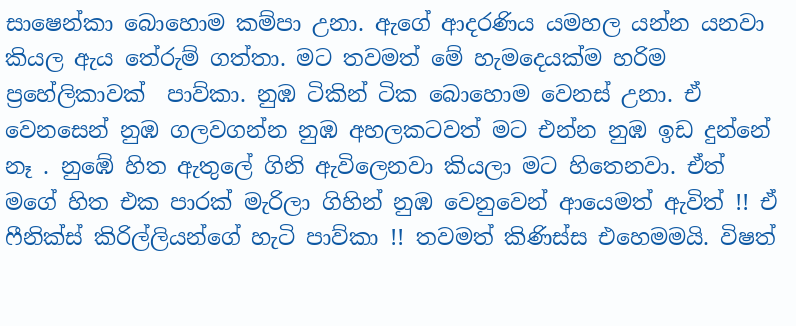සාෂෙන්කා බොහොම කම්පා උනා. ඇගේ ආදරණිය යමහල යන්න යනවා කියල ඇය තේරුම් ගත්තා. මට තවමත් මේ හැමදෙයක්ම හරිම ප්‍රහේලිකාවක්  පාව්කා. නුඹ ටිකින් ටික බොහොම වෙනස් උනා. ඒ වෙනසෙන් නුඹ ගලවගන්න නුඹ අහලකටවත් මට එන්න නුඹ ඉඩ දුන්නේ නෑ . නුඹේ හිත ඇතුලේ ගිනි ඇවිලෙනවා කියලා මට හිතෙනවා. ඒත් මගේ හිත එක පාරක් මැරිලා ගිහින් නුඹ වෙනුවෙන් ආයෙමත් ඇවිත් !! ඒ ෆීනික්ස් කිරිල්ලියන්ගේ හැටි පාව්කා !! තවමත් කිණිස්ස එහෙමමයි. විෂත්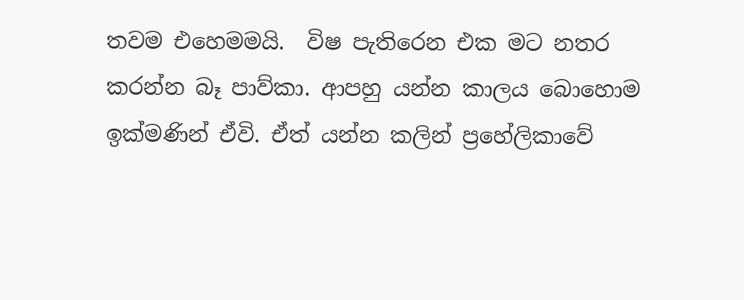තවම එහෙමමයි.  විෂ පැතිරෙන එක මට නතර කරන්න බෑ පාව්කා. ආපහු යන්න කාලය බොහොම ඉක්මණින් ඒවි. ඒත් යන්න කලින් ප්‍රහේලිකාවේ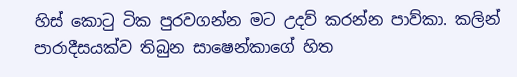හිස් කොටු ටික පුරවගන්න මට උදව් කරන්න පාව්කා. කලින් පාරාදීසයක්ව තිබුන සාෂෙන්කාගේ හිත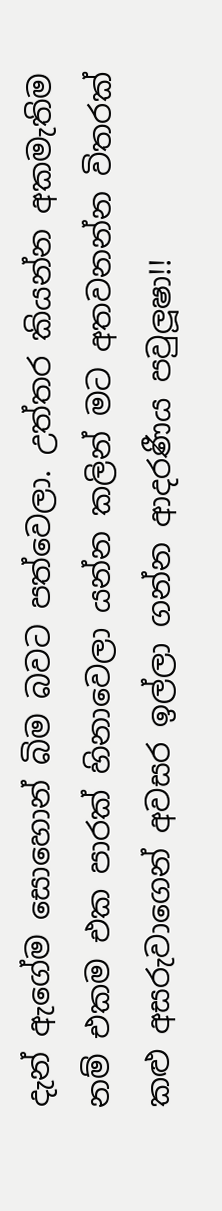දැන් ඇගේම සොහොන් බිම බවට පත්වෙලා. උත්තර කියන්න අකමැතිම නම් එකම එක පාරක් හිනාවෙලා යන්න කලින් මට අතවනන්න විතරක් කළු අසරුවාගෙන් අවසර ඉල්ලා ගන්න ආදරණීය පවුලූෂා!!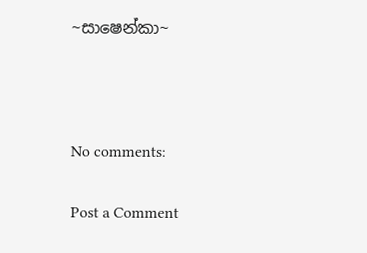~සාෂෙන්කා~



No comments:

Post a Comment